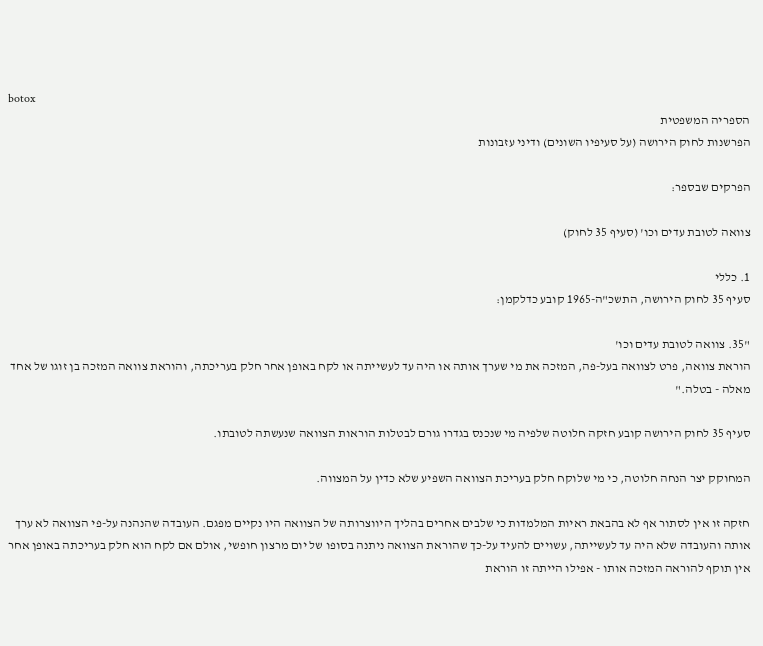botox
הספריה המשפטית
הפרשנות לחוק הירושה (על סעיפיו השונים) ודיני עזבונות

הפרקים שבספר:

צוואה לטובת עדים וכו' (סעיף 35 לחוק)

1. כללי
סעיף 35 לחוק הירושה, התשכ"ה-1965 קובע כדלקמן:

"35. צוואה לטובת עדים וכו'
הוראת צוואה, פרט לצוואה בעל-פה, המזכה את מי שערך אותה או היה עד לעשייתה או לקח באופן אחר חלק בעריכתה, והוראת צוואה המזכה בן זוגו של אחד מאלה - בטלה."

סעיף 35 לחוק הירושה קובע חזקה חלוטה שלפיה מי שנכנס בגדרו גורם לבטלות הוראות הצוואה שנעשתה לטובתו.

המחוקק יצר הנחה חלוטה, כי מי שלוקח חלק בעריכת הצוואה השפיע שלא כדין על המצווה.

חזקה זו אין לסתור אף לא בהבאת ראיות המלמדות כי שלבים אחרים בהליך היווצרותה של הצוואה היו נקיים מפגם. העובדה שהנהנה על-פי הצוואה לא ערך אותה והעובדה שלא היה עד לעשייתה, עשויים להעיד על-כך שהוראת הצוואה ניתנה בסופו של יום מרצון חופשי, אולם אם לקח הוא חלק בעריכתה באופן אחר אין תוקף להוראה המזכה אותו - אפילו הייתה זו הוראת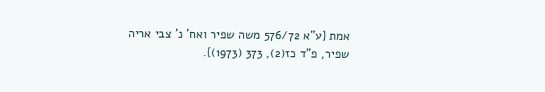אמת {ע"א 576/72 משה שפיר ואח' נ' צבי אריה שפיר, פ"ד כז(2), 373 (1973)}.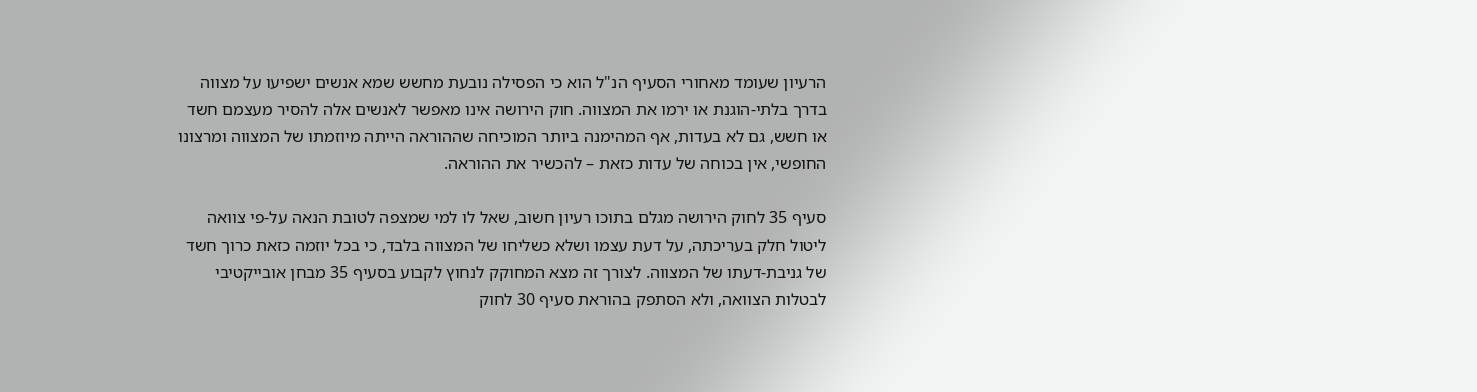הרעיון שעומד מאחורי הסעיף הנ"ל הוא כי הפסילה נובעת מחשש שמא אנשים ישפיעו על מצווה בדרך בלתי-הוגנת או ירמו את המצווה. חוק הירושה אינו מאפשר לאנשים אלה להסיר מעצמם חשד או חשש, גם לא בעדות, אף המהימנה ביותר המוכיחה שההוראה הייתה מיוזמתו של המצווה ומרצונו החופשי, אין בכוחה של עדות כזאת – להכשיר את ההוראה.

סעיף 35 לחוק הירושה מגלם בתוכו רעיון חשוב, שאל לו למי שמצפה לטובת הנאה על-פי צוואה ליטול חלק בעריכתה, על דעת עצמו ושלא כשליחו של המצווה בלבד, כי בכל יוזמה כזאת כרוך חשד של גניבת-דעתו של המצווה. לצורך זה מצא המחוקק לנחוץ לקבוע בסעיף 35 מבחן אובייקטיבי לבטלות הצוואה, ולא הסתפק בהוראת סעיף 30 לחוק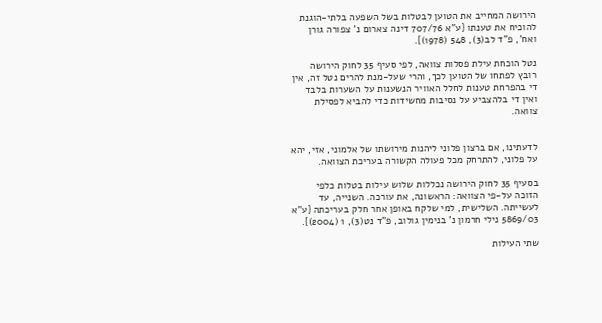הירושה המחייב את הטוען לבטלות בשל השפעה בלתי-הוגנת להוכיח את טענתו {ע"א 707/76 דינה צארום נ' צפורה גורן ואח', פ"ד לב(3), 548 (1978)}.

נטל הוכחת עילת פסלות צוואה, לפי סעיף 35 לחוק הירושה רובץ לפתחו של הטוען לכך, והרי שעל-מנת להרים נטל זה, אין די בהפרחת טענות לחלל האוויר הנשענות על השערות בלבד ואין די בלהצביע על נסיבות מחשידות כדי להביא לפסילת צוואה.


לדעתינו, אם ברצון פלוני ליהנות מירושתו של אלמוני, אזי, יהא על פלוני, להתרחק מכל פעולה הקשורה בעריכת הצוואה.

בסעיף 35 לחוק הירושה נכללות שלוש עילות בטלות כלפי הזוכה על-פי הצוואה: הראשונה, את עורכה. השנייה, עד לעשייתה. השלישית, למי שלקח באופן אחר חלק בעריכתה {ע"א 5869/03 נילי חרמון נ' בנימין גולוב, פ"ד נט(3), 1 (2004)}.

שתי העילות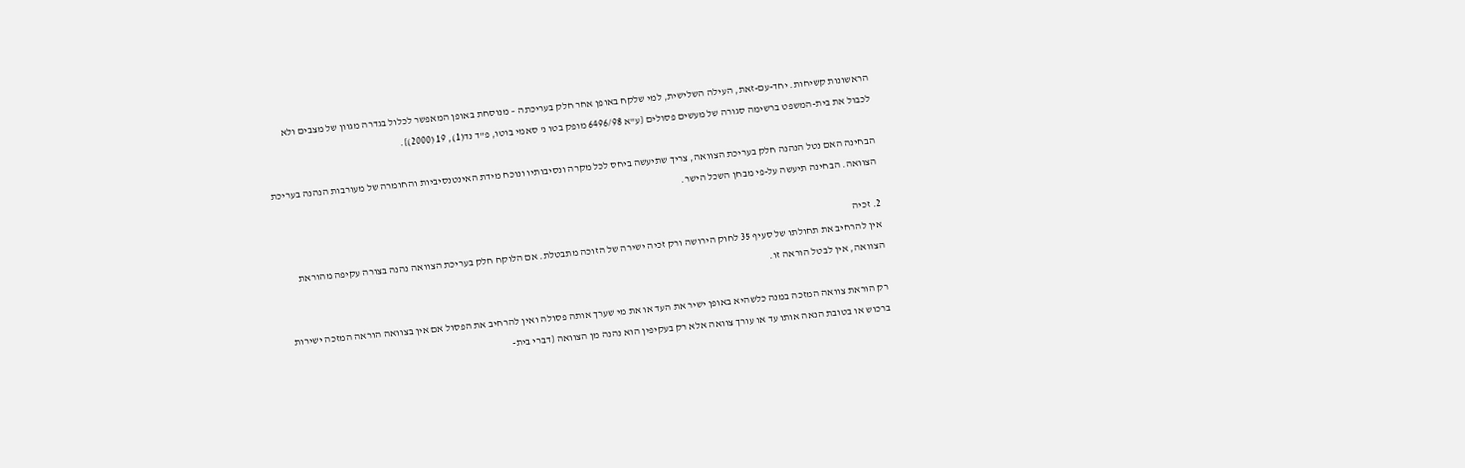הראשונות קשיחות. יחד-עם-זאת, העילה השלישית, למי שלקח באופן אחר חלק בעריכתה – מנוסחת באופן המאפשר לכלול בגדרה מגוון של מצבים ולא לכבול את בית-המשפט ברשימה סגורה של מעשים פסולים {ע"א 6496/98 מופק בטו נ' סאמי בוטו, פ"ד נד(1), 19 (2000)}.

הבחינה האם נטל הנהנה חלק בעריכת הצוואה, צריך שתיעשה ביחס לכל מקרה ונסיבותיו ונוכח מידת האינטנסיביות והחומרה של מעורבות הנהנה בעריכת הצוואה. הבחינה תיעשה על-פי מבחן השכל הישר.

2. זכיה
אין להרחיב את תחולתו של סעיף 35 לחוק הירושה ורק זכיה ישירה של הזוכה מתבטלת. אם הלוקח חלק בעריכת הצוואה נהנה בצורה עקיפה מהוראת הצוואה, אין לבטל הוראה זו.

רק הוראת צוואה המזכה במנה כלשהיא באופן ישיר את העד או את מי שערך אותה פסולה ואין להרחיב את הפסול אם אין בצוואה הוראה המזכה ישירות ברכוש או בטובת הנאה אותו עד או עורך צוואה אלא רק בעקיפין הוא נהנה מן הצוואה {דברי בית-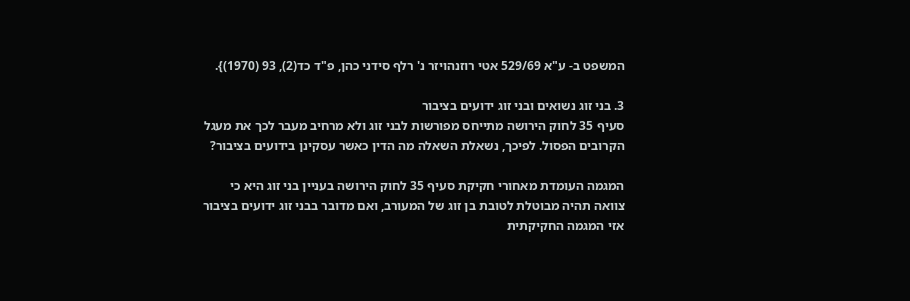המשפט ב- ע"א 529/69 אטי רוזנהויזר נ' רלף סידני כהן, פ"ד כד(2), 93 (1970)}.

3. בני זוג נשואים ובני זוג ידועים בציבור
סעיף 35 לחוק הירושה מתייחס מפורשות לבני זוג ולא מרחיב מעבר לכך את מעגל הקרובים הפסול. לפיכך, נשאלת השאלה מה הדין כאשר עסקינן בידועים בציבור?

המגמה העומדת מאחורי חקיקת סעיף 35 לחוק הירושה בעניין בני זוג היא כי צוואה תהיה מבוטלת לטובת בן זוג של המעורב, ואם מדובר בבני זוג ידועים בציבור אזי המגמה החקיקתית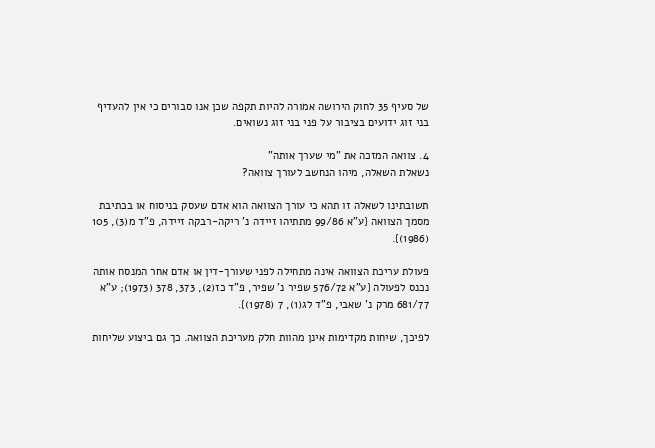של סעיף 35 לחוק הירושה אמורה להיות תקפה שכן אנו סבורים כי אין להעדיף בני זוג ידועים בציבור על פני בני זוג נשואים.

4. צוואה המזכה את "מי שערך אותה"
נשאלת השאלה, מיהו הנחשב לעורך צוואה?

תשובתינו לשאלה זו תהא כי עורך הצוואה הוא אדם שעסק בניסוח או בכתיבת מסמך הצוואה {ע"א 99/86 מתתיהו זיידה נ' ריקה-רבקה זיידה, פ"ד מ(3), 105 (1986)}.

פעולת עריכת הצוואה אינה מתחילה לפני שעורך-דין או אדם אחר המנסח אותה נכנס לפעולה {ע"א 576/72 שפיר נ' שפיר, פ"ד כז(2), 373, 378 (1973); ע"א 681/77 מרק נ' שאבי, פ"ד לג(1), 7 (1978)}.

לפיכך, שיחות מקדימות אינן מהוות חלק מעריכת הצוואה. כך גם ביצוע שליחות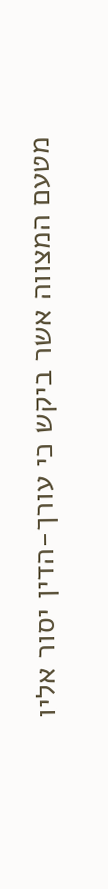מטעם המצווה אשר ביקש כי עורך-הדין יסור אליו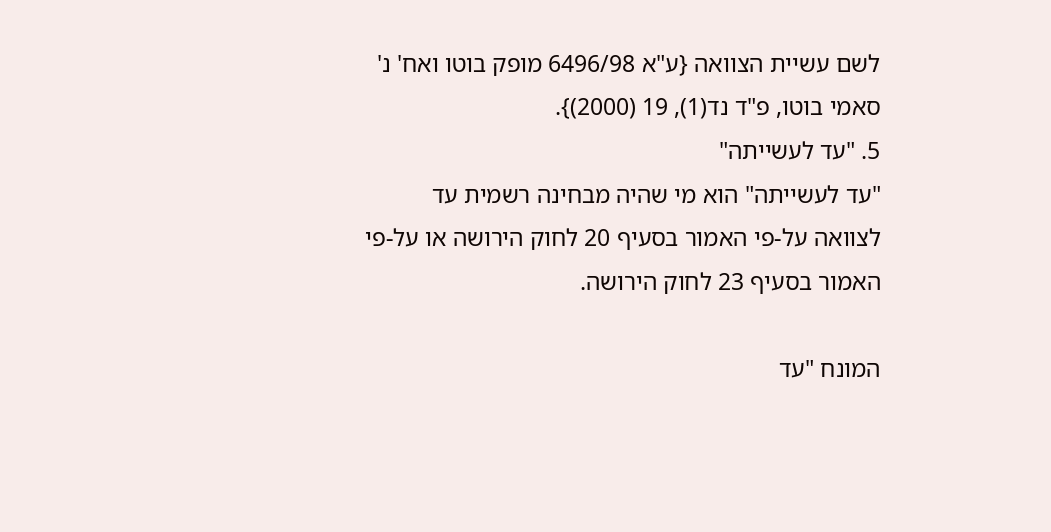לשם עשיית הצוואה {ע"א 6496/98 מופק בוטו ואח' נ' סאמי בוטו, פ"ד נד(1), 19 (2000)}.
5. "עד לעשייתה"
"עד לעשייתה" הוא מי שהיה מבחינה רשמית עד לצוואה על-פי האמור בסעיף 20 לחוק הירושה או על-פי האמור בסעיף 23 לחוק הירושה.

המונח "עד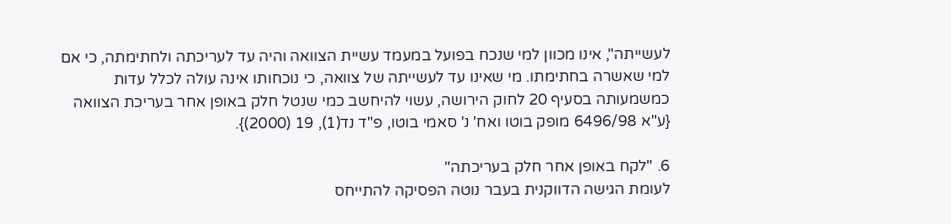לעשייתה", אינו מכוון למי שנכח בפועל במעמד עשיית הצוואה והיה עד לעריכתה ולחתימתה, כי אם למי שאשרה בחתימתו. מי שאינו עד לעשייתה של צוואה, כי נוכחותו אינה עולה לכלל עדות כמשמעותה בסעיף 20 לחוק הירושה, עשוי להיחשב כמי שנטל חלק באופן אחר בעריכת הצוואה {ע"א 6496/98 מופק בוטו ואח' נ' סאמי בוטו, פ"ד נד(1), 19 (2000)}.

6. "לקח באופן אחר חלק בעריכתה"
לעומת הגישה הדווקנית בעבר נוטה הפסיקה להתייחס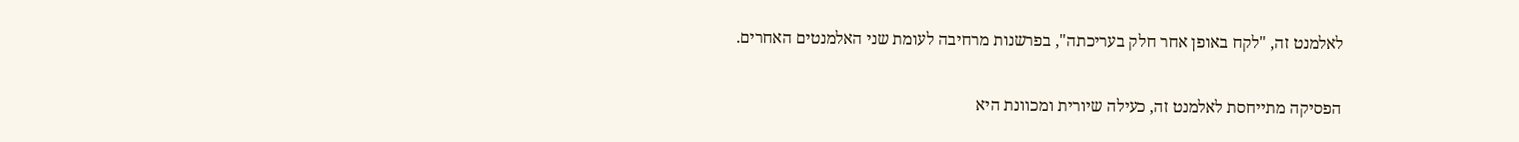לאלמנט זה, "לקח באופן אחר חלק בעריכתה", בפרשנות מרחיבה לעומת שני האלמנטים האחרים.

הפסיקה מתייחסת לאלמנט זה, כעילה שיורית ומכוונת היא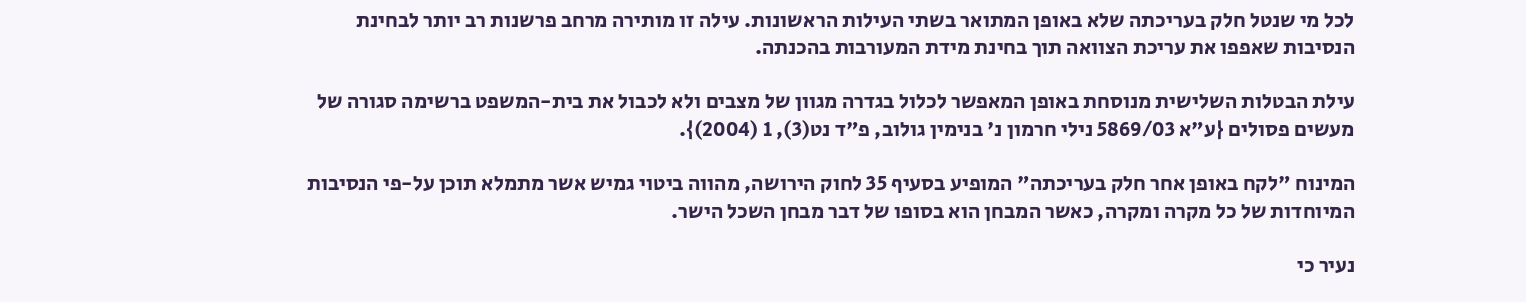לכל מי שנטל חלק בעריכתה שלא באופן המתואר בשתי העילות הראשונות. עילה זו מותירה מרחב פרשנות רב יותר לבחינת הנסיבות שאפפו את עריכת הצוואה תוך בחינת מידת המעורבות בהכנתה.

עילת הבטלות השלישית מנוסחת באופן המאפשר לכלול בגדרה מגוון של מצבים ולא לכבול את בית-המשפט ברשימה סגורה של מעשים פסולים {ע"א 5869/03 נילי חרמון נ' בנימין גולוב, פ"ד נט(3), 1 (2004)}.

המינוח "לקח באופן אחר חלק בעריכתה" המופיע בסעיף 35 לחוק הירושה, מהווה ביטוי גמיש אשר מתמלא תוכן על-פי הנסיבות המיוחדות של כל מקרה ומקרה, כאשר המבחן הוא בסופו של דבר מבחן השכל הישר.

נעיר כי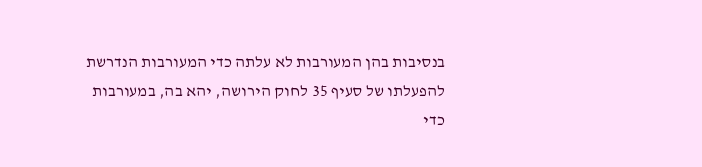בנסיבות בהן המעורבות לא עלתה כדי המעורבות הנדרשת להפעלתו של סעיף 35 לחוק הירושה, יהא בה, במעורבות כדי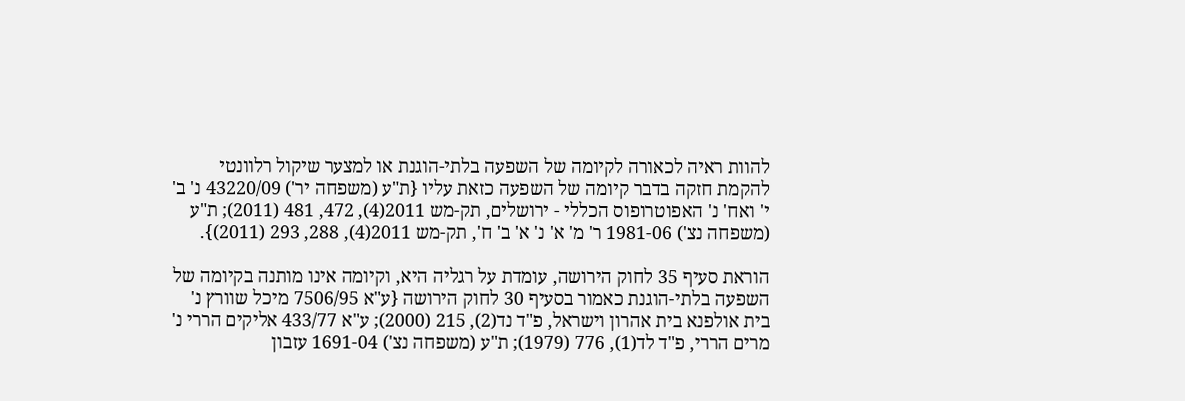להוות ראיה לכאורה לקיומה של השפעה בלתי-הוגנת או למצער שיקול רלוונטי להקמת חזקה בדבר קיומה של השפעה כזאת עליו {ת"ע (משפחה יר') 43220/09 נ' ב' י' ואח' נ' האפוטרופוס הכללי - ירושלים, תק-מש 2011(4), 472, 481 (2011); ת"ע (משפחה נצ') 1981-06 ר' מ' א' נ' א' ב' ח', תק-מש 2011(4), 288, 293 (2011)}.

הוראת סעיף 35 לחוק הירושה, עומדת על רגליה היא, וקיומה אינו מותנה בקיומה של השפעה בלתי-הוגנת כאמור בסעיף 30 לחוק הירושה {ע"א 7506/95 מיכל שוורץ נ' בית אולפנא בית אהרון וישראל, פ"ד נד(2), 215 (2000); ע"א 433/77 אליקים הררי נ' מרים הררי, פ"ד לד(1), 776 (1979); ת"ע (משפחה נצ') 1691-04 עזבון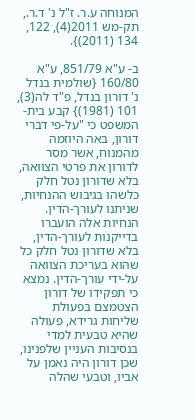המנוחה ע.ר. ז"ל נ' ד.ר., תק-מש 2011(4), 122, 134 (2011)}.

ב- ע"א 851/79, ע"א 160/80 {שולמית בנדל נ' דורון בנדל, פ"ד לה(3), 101 (1981)} קבע בית-המשפט כי "על-פי דברי דורון, באה היוזמה מהמנוח, אשר מסר לדורון את פרטי הצוואה, בלא שדורון נטל חלק כלשהו בגיבוש ההנחיות, שניתנו לעורך-הדין. הנחיות אלה הועברו בדייקנות לעורך-הדין, בלא שדורון נטל חלק כל שהוא בעריכת הצוואה על-ידי עורך-הדין. נמצא כי תפקידו של דורון הצטמצם בפעולת שליחות גרידא, פעולה שהיא טבעית למדי בנסיבות העניין שלפנינו, שכן דורון היה נאמן על אביו, וטבעי שהלה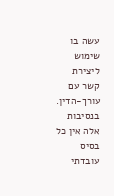עשה בו שימוש ליצירת קשר עם עורך-הדין. בנסיבות אלה אין כל בסיס עובדתי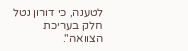לטענה, כי דורון נטל חלק בעריכת הצוואה".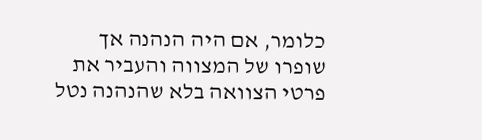כלומר, אם היה הנהנה אך שופרו של המצווה והעביר את פרטי הצוואה בלא שהנהנה נטל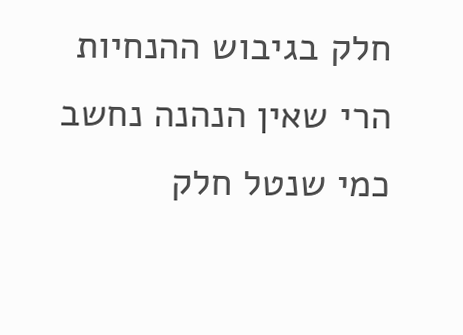חלק בגיבוש ההנחיות הרי שאין הנהנה נחשב כמי שנטל חלק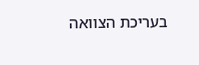בעריכת הצוואה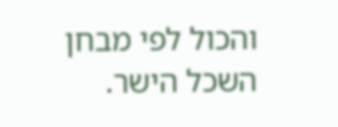והכול לפי מבחן השכל הישר.